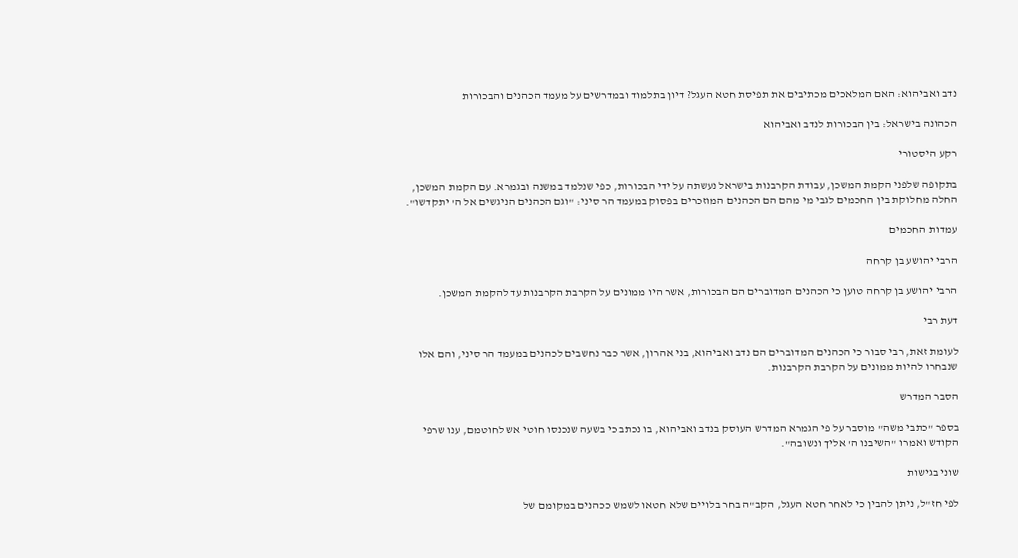נדב ואביהוא: האם המלאכים מכתיבים את תפיסת חטא העגל? דיון בתלמוד ובמדרשים על מעמד הכהנים והבכורות

הכהונה בישראל: בין הבכורות לנדב ואביהוא

רקע היסטורי

בתקופה שלפני הקמת המשכן, עבודת הקרבנות בישראל נעשתה על ידי הבכורות, כפי שנלמד במשנה ובגמרא. עם הקמת המשכן, החלה מחלוקת בין החכמים לגבי מי מהם הם הכהנים המוזכרים בפסוק במעמד הר סיני: "וגם הכהנים הניגשים אל ה' יתקדשו".

עמדות החכמים

הרבי יהושע בן קרחה

הרבי יהושע בן קרחה טוען כי הכהנים המדוברים הם הבכורות, אשר היו ממונים על הקרבת הקרבנות עד להקמת המשכן.

דעת רבי

לעומת זאת, רבי סבור כי הכהנים המדוברים הם נדב ואביהוא, בני אהרון, אשר כבר נחשבים לכהנים במעמד הר סיני, והם אלו שנבחרו להיות ממונים על הקרבת הקרבנות.

הסבר המדרש

בספר "כתבי משה" מוסבר על פי הגמרא המדרש העוסק בנדב ואביהוא, בו נכתב כי בשעה שנכנסו חוטי אש לחוטמם, ענו שרפי הקודש ואמרו "השיבנו ה' אליך ונשובה".

שוני בגישות

לפי חז"ל, ניתן להבין כי לאחר חטא העגל, הקב"ה בחר בלויים שלא חטאו לשמש ככהנים במקומם של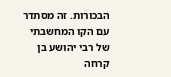הבכורות. זה מסתדר עם הקו המחשבתי של רבי יהושע בן קרחה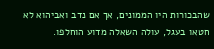שהבכורות היו הממונים, אך אם נדב ואביהוא לא חטאו בעגל, עולה השאלה מדוע הוחלפו.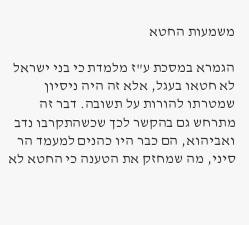משמעות החטא

הגמרא במסכת ע"ז מלמדת כי בני ישראל לא חטאו בעגל, אלא זה היה ניסיון שמטרתו להורות על תשובה. דבר זה מתרחש גם בהקשר לכך שכשהתקרבו נדב ואביהוא, הם כבר היו כהנים למעמד הר סיני, מה שמחזק את הטענה כי החטא לא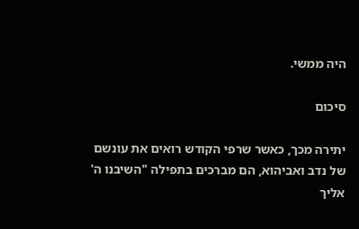היה ממשי.

סיכום

יתירה מכך, כאשר שרפי הקודש רואים את עונשם של נדב ואביהוא, הם מברכים בתפילה "השיבנו ה' אליך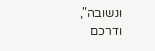ונשובה", ודרכם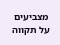מצביעים על תקווה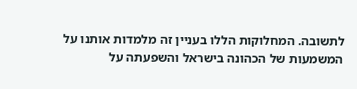לתשובה. המחלוקות הללו בעניין זה מלמדות אותנו על המשמעות של הכהונה בישראל והשפעתה על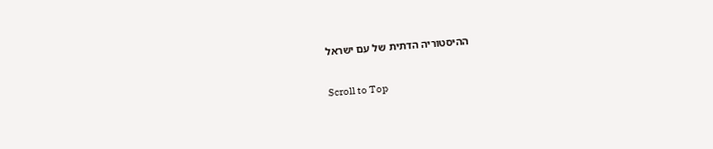ההיסטוריה הדתית של עם ישראל

Scroll to Top